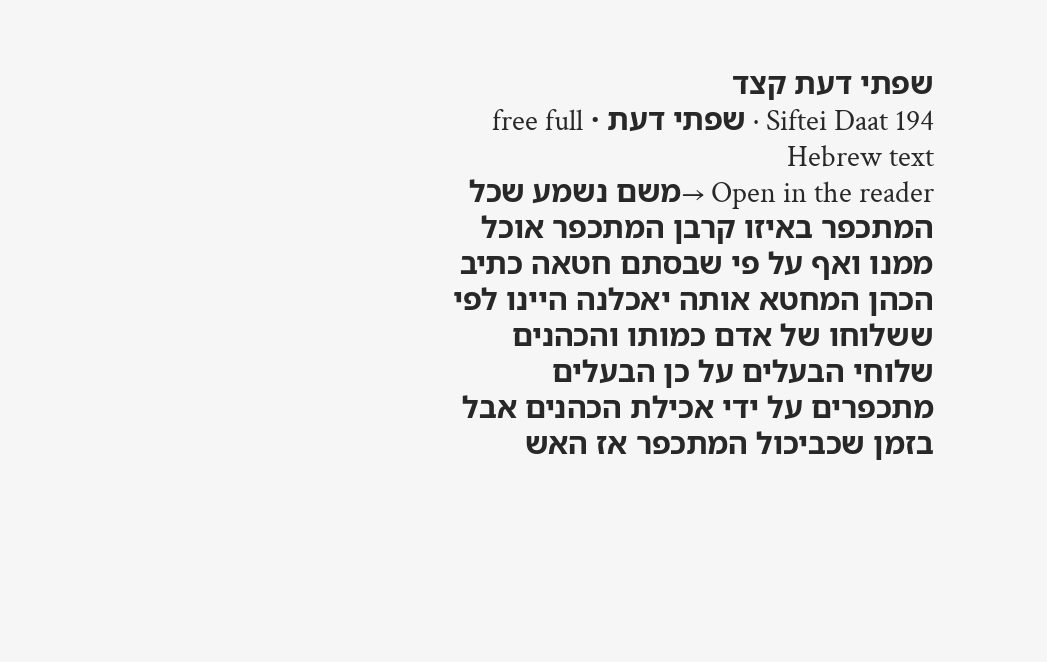שפתי דעת קצד
Siftei Daat 194 · שפתי דעת · free full Hebrew text
Open in the reader →משם נשמע שכל המתכפר באיזו קרבן המתכפר אוכל ממנו ואף על פי שבסתם חטאה כתיב הכהן המחטא אותה יאכלנה היינו לפי ששלוחו של אדם כמותו והכהנים שלוחי הבעלים על כן הבעלים מתכפרים על ידי אכילת הכהנים אבל בזמן שכביכול המתכפר אז האש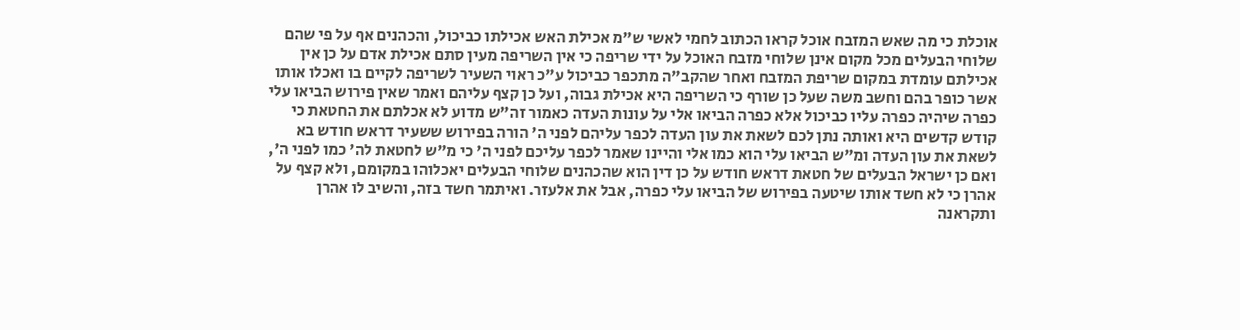אוכלת כי מה שאש המזבח אוכל קראו הכתוב לחמי לאשי ש"מ אכילת האש אכילתו כביכול, והכהנים אף על פי שהם שלוחי הבעלים מכל מקום אינן שלוחי מזבח האוכל על ידי שריפה כי אין השריפה מעין סתם אכילת אדם על כן אין אכילתם עומדת במקום שריפת המזבח ואחר שהקב"ה מתכפר כביכול ע"כ ראוי השעיר לשריפה לקיים בו ואכלו אותו אשר כופר בהם וחשב משה שעל כן שורף כי השריפה היא אכילת גבוה, ועל כן קצף עליהם ואמר שאין פירוש הביאו עלי כפרה שיהיה כפרה עליו כביכול אלא כפרה הביאו אלי על עונות העדה כאמור זה"ש מדוע לא אכלתם את החטאת כי קודש קדשים היא ואותה נתן לכם לשאת את עון העדה לכפר עליהם לפני ה' הורה בפירוש ששעיר דראש חודש בא לשאת את עון העדה ומ"ש הביאו עלי הוא כמו אלי והיינו שאמר לכפר עליכם לפני ה' כי מ"ש לחטאת לה' כמו לפני ה', ואם כן ישראל הבעלים של חטאת דראש חודש על כן דין הוא שהכהנים שלוחי הבעלים יאכלוהו במקומם, ולא קצף על אהרן כי לא חשד אותו שיטעה בפירוש של הביאו עלי כפרה, אבל את אלעזר. ואיתמר חשד בזה, והשיב לו אהרן ותקראנה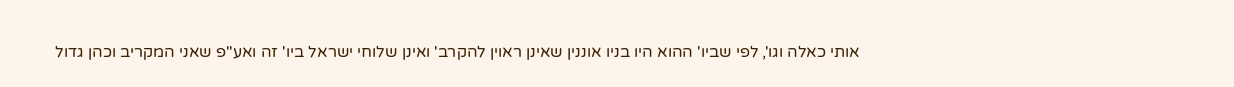אותי כאלה וגו', לפי שביו' ההוא היו בניו אוננין שאינן ראוין להקרב' ואינן שלוחי ישראל ביו' זה ואע"פ שאני המקריב וכהן גדול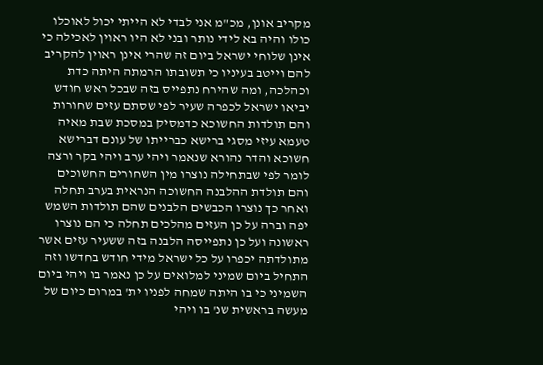מקריב אונן, מכ"מ אני לבדי לא הייתי יכול לאוכלו כולו והיה בא לידי נותר ובני לא היו ראוין לאכילה כי אינן שלוחי ישראל ביום זה שהרי אינן ראוין להקריב להם וייטב בעיניו כי תשובתו הרמתה היתה כדת וכהלכה, ומה שהירח נתפייס בזה שבכל ראש חודש יביאו ישראל לכפרה שעיר לפי שסתם עזים שחורות והם תולדות החשוכא כדמסיק במסכת שבת מאיה טעמא עיזי מסגי ברישא כברייתו של עונם דברישא חשוכא והדר נהורא שנאמר ויהי ערב ויהי בקר ורצה לומר לפי שבתחילה נוצרו מין השחורים החשוכים והם תולדת ההלבנה החשוכה הנראית בערב תחלה ואחר כך נוצרו הכבשים הלבנים שהם תולדות השמש יפה וברה על כן העזים מהלכים תחלה כי הם נוצרו ראשונה ועל כן נתפייסה הלבנה בזה ששעיר עזים אשר מתולדתה יכפרו על כל ישראל מידי חודש בחדשו וזה התחיל ביום שמיני למלואים על כן נאמר בו ויהי ביום השמיני כי בו היתה שמחה לפניו ית' במרום כיום של מעשה בראשית שנ' בו ויהי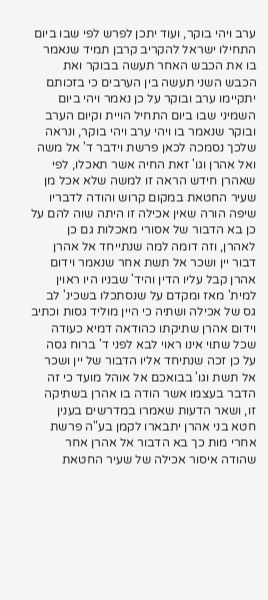ערב ויהי בוקר, ועוד יתכן לפרש לפי שבו ביום התחילו ישראל להקריב קרבן תמיד שנאמר בו את הכבש האחר תעשה בבוקר ואת הכבש השני תעשה בין הערבים כי בזכותם יתקיימו ערב ובוקר על כן נאמר ויהי ביום השמיני שבו ביום התחיל הויית וקיום הערב ובוקר שנאמר בו ויהי ערב ויהי בוקר, ונראה שלכך נסמכה לכאן פרשת וידבר ד' אל משה ואל אהרן וגו' זאת החיה אשר תאכלו, לפי שאהרן חידש הראה זו למשה שלא אכל מן שעיר החטאת במקום קרוש והודה לדבריו שיפה הורה שאין אכילה זו היתה שוה להם על כן בא הדבור של אסורי מאכלות גם כן לאהרן, וזה דומה למה שנתייחד אל אהרן דבור יין ושכר אל תשת אחר שנאמר וידום אהרן קבל עליו הדין והיד' שבניו היו ראוין למית' מאז ומקדם על שנסתכלו בשכינ' לב גס של אכילה ושתיה כי היין מוליד גסות וכתיב וידום אהרן שתיקתו כהודאה דמיא כעודה שכל שתוי אינו ראוי לבא לפני ד' ברוח גסה על כן זכה שנתיחד אליו הדבור של יין ושכר אל תשת וגו' בבואכם אל אוהל מועד כי זה הדבר בעצמו אשר הודה בו אהרן בשתיקה זו, ושאר הדעות שאמרו במדרשים בענין חטא בני אהרן יתבארו לקמן בע"ה פרשת אחרי מות כך בא הדבור אל אהרן אחר שהודה איסור אכילה של שעיר החטאת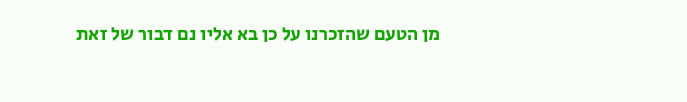מן הטעם שהזכרנו על כן בא אליו נם דבור של זאת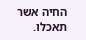החיה אשר תאכלו.